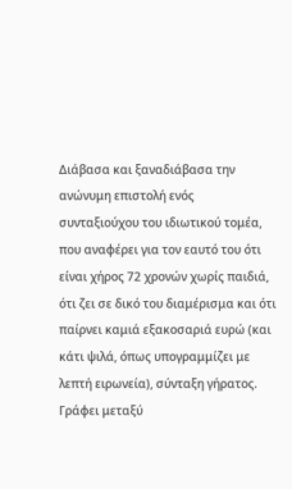Διάβασα και ξαναδιάβασα την ανώνυμη επιστολή ενός συνταξιούχου του ιδιωτικού τομέα, που αναφέρει για τον εαυτό του ότι είναι χήρος 72 χρονών χωρίς παιδιά, ότι ζει σε δικό του διαμέρισμα και ότι παίρνει καμιά εξακοσαριά ευρώ (και κάτι ψιλά, όπως υπογραμμίζει με λεπτή ειρωνεία), σύνταξη γήρατος. Γράφει μεταξύ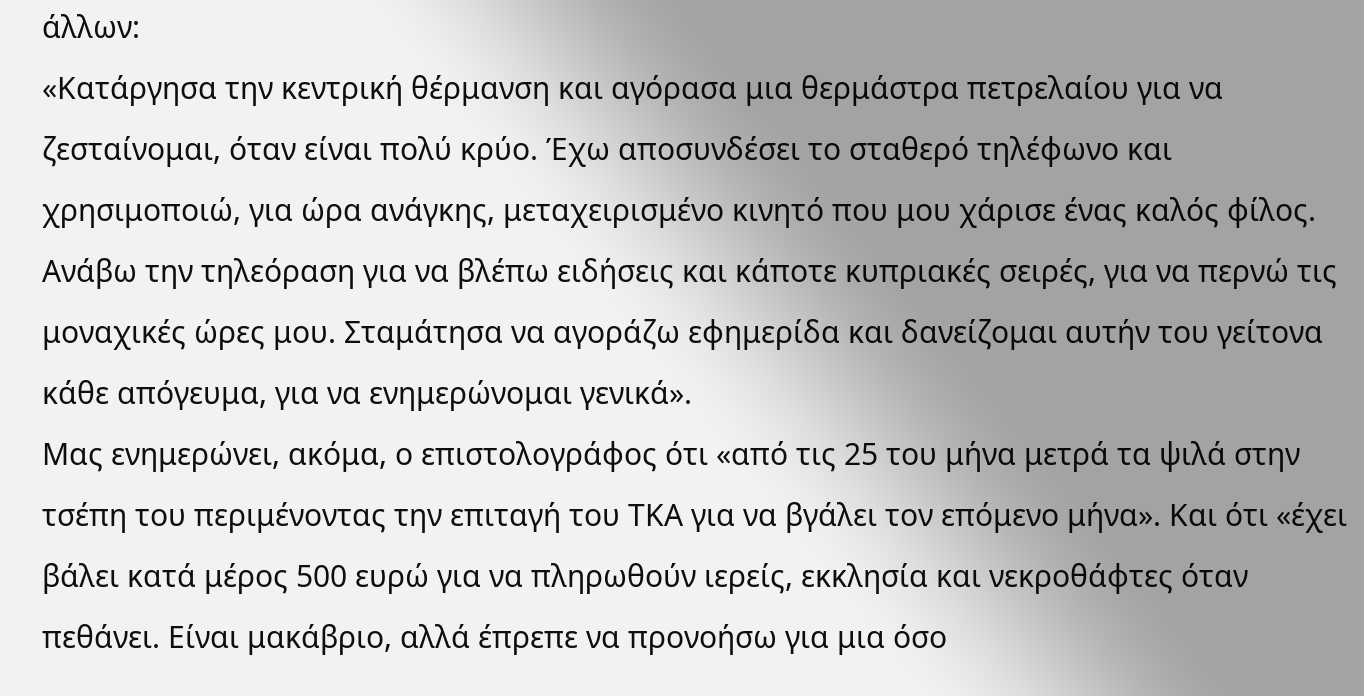άλλων:
«Κατάργησα την κεντρική θέρμανση και αγόρασα μια θερμάστρα πετρελαίου για να ζεσταίνομαι, όταν είναι πολύ κρύο. Έχω αποσυνδέσει το σταθερό τηλέφωνο και χρησιμοποιώ, για ώρα ανάγκης, μεταχειρισμένο κινητό που μου χάρισε ένας καλός φίλος. Ανάβω την τηλεόραση για να βλέπω ειδήσεις και κάποτε κυπριακές σειρές, για να περνώ τις μοναχικές ώρες μου. Σταμάτησα να αγοράζω εφημερίδα και δανείζομαι αυτήν του γείτονα κάθε απόγευμα, για να ενημερώνομαι γενικά».
Μας ενημερώνει, ακόμα, ο επιστολογράφος ότι «από τις 25 του μήνα μετρά τα ψιλά στην τσέπη του περιμένοντας την επιταγή του ΤΚΑ για να βγάλει τον επόμενο μήνα». Και ότι «έχει βάλει κατά μέρος 500 ευρώ για να πληρωθούν ιερείς, εκκλησία και νεκροθάφτες όταν πεθάνει. Είναι μακάβριο, αλλά έπρεπε να προνοήσω για μια όσο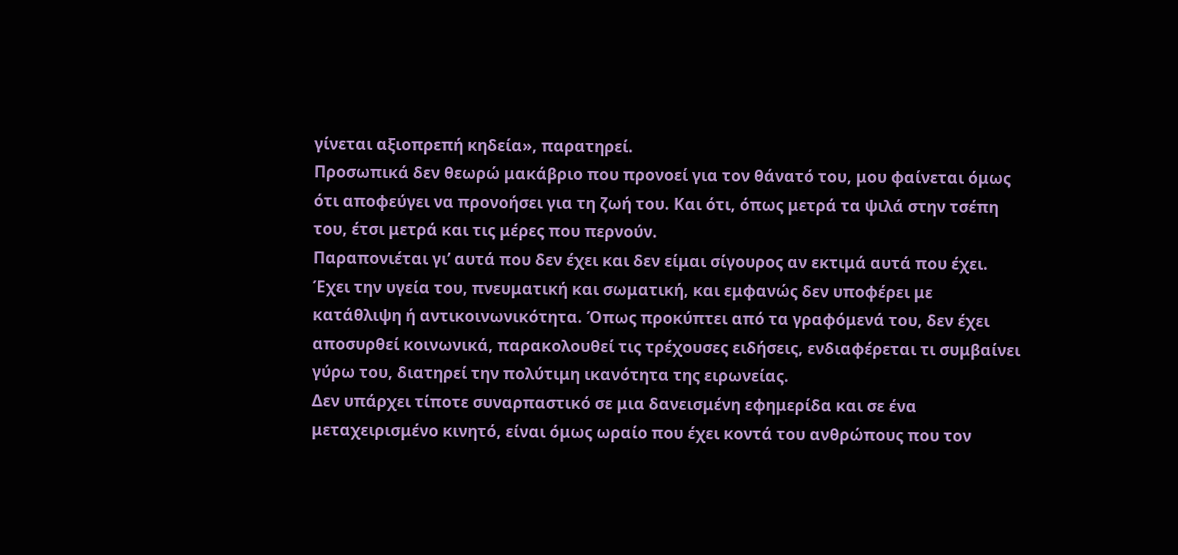γίνεται αξιοπρεπή κηδεία», παρατηρεί.
Προσωπικά δεν θεωρώ μακάβριο που προνοεί για τον θάνατό του, μου φαίνεται όμως ότι αποφεύγει να προνοήσει για τη ζωή του. Και ότι, όπως μετρά τα ψιλά στην τσέπη του, έτσι μετρά και τις μέρες που περνούν.
Παραπονιέται γι’ αυτά που δεν έχει και δεν είμαι σίγουρος αν εκτιμά αυτά που έχει. Έχει την υγεία του, πνευματική και σωματική, και εμφανώς δεν υποφέρει με κατάθλιψη ή αντικοινωνικότητα. Όπως προκύπτει από τα γραφόμενά του, δεν έχει αποσυρθεί κοινωνικά, παρακολουθεί τις τρέχουσες ειδήσεις, ενδιαφέρεται τι συμβαίνει γύρω του, διατηρεί την πολύτιμη ικανότητα της ειρωνείας.
Δεν υπάρχει τίποτε συναρπαστικό σε μια δανεισμένη εφημερίδα και σε ένα μεταχειρισμένο κινητό, είναι όμως ωραίο που έχει κοντά του ανθρώπους που τον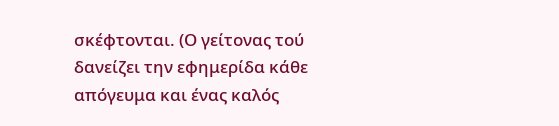σκέφτονται. (Ο γείτονας τού δανείζει την εφημερίδα κάθε απόγευμα και ένας καλός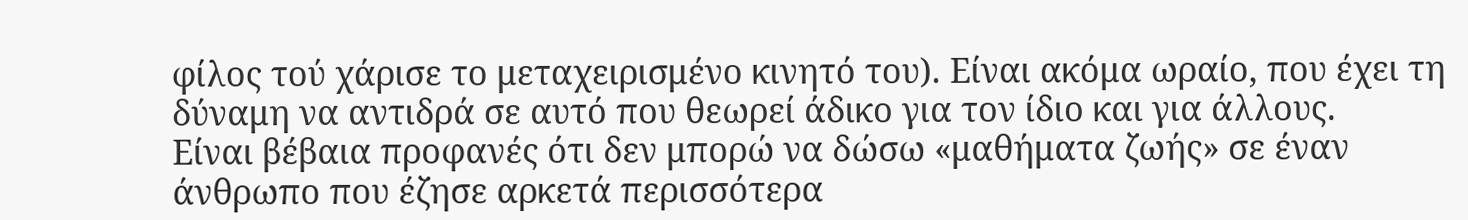φίλος τού χάρισε το μεταχειρισμένο κινητό του). Είναι ακόμα ωραίο, που έχει τη δύναμη να αντιδρά σε αυτό που θεωρεί άδικο για τον ίδιο και για άλλους.
Είναι βέβαια προφανές ότι δεν μπορώ να δώσω «μαθήματα ζωής» σε έναν άνθρωπο που έζησε αρκετά περισσότερα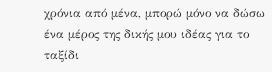χρόνια από μένα, μπορώ μόνο να δώσω ένα μέρος της δικής μου ιδέας για το ταξίδι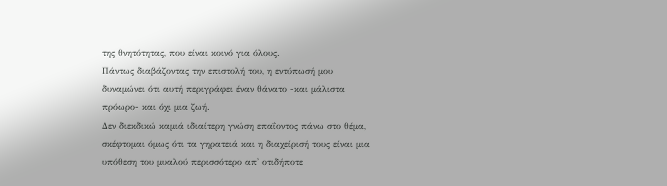της θνητότητας, που είναι κοινό για όλους.
Πάντως διαβάζοντας την επιστολή του, η εντύπωσή μου δυναμώνει ότι αυτή περιγράφει έναν θάνατο -και μάλιστα πρόωρο- και όχι μια ζωή.
Δεν διεκδικώ καμιά ιδιαίτερη γνώση επαΐοντος πάνω στο θέμα, σκέφτομαι όμως ότι τα γηρατειά και η διαχείρισή τους είναι μια υπόθεση του μυαλού περισσότερο απ' οτιδήποτε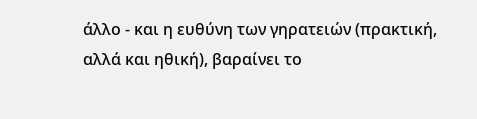άλλο - και η ευθύνη των γηρατειών (πρακτική, αλλά και ηθική), βαραίνει το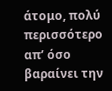άτομο, πολύ περισσότερο απ’ όσο βαραίνει την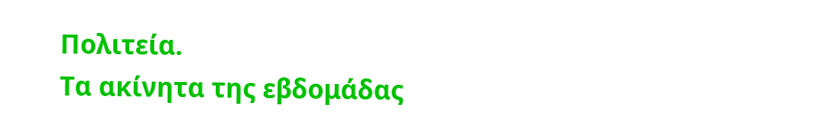Πολιτεία.
Τα ακίνητα της εβδομάδας